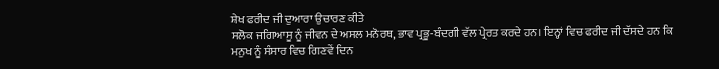ਸ਼ੇਖ ਫਰੀਦ ਜੀ ਦੁਆਰਾ ਉਚਾਰਣ ਕੀਤੇ
ਸਲੋਕ ਜਗਿਆਸੂ ਨੂੰ ਜੀਵਨ ਦੇ ਅਸਲ ਮਨੋਰਥ, ਭਾਵ ਪ੍ਰਭੂ-ਬੰਦਗੀ ਵੱਲ ਪ੍ਰੇਰਤ ਕਰਦੇ ਹਨ। ਇਨ੍ਹਾਂ ਵਿਚ ਫਰੀਦ ਜੀ ਦੱਸਦੇ ਹਨ ਕਿ ਮਨੁਖ ਨੂੰ ਸੰਸਾਰ ਵਿਚ ਗਿਣਵੇਂ ਦਿਨ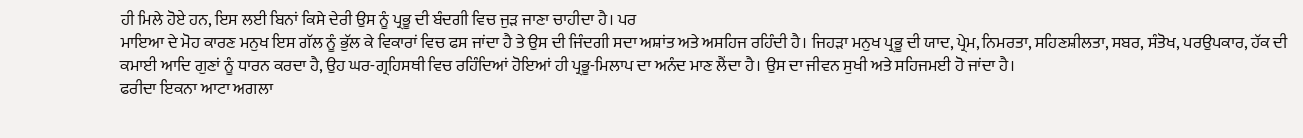ਹੀ ਮਿਲੇ ਹੋਏ ਹਨ, ਇਸ ਲਈ ਬਿਨਾਂ ਕਿਸੇ ਦੇਰੀ ਉਸ ਨੂੰ ਪ੍ਰਭੂ ਦੀ ਬੰਦਗੀ ਵਿਚ ਜੁੜ ਜਾਣਾ ਚਾਹੀਦਾ ਹੈ। ਪਰ
ਮਾਇਆ ਦੇ ਮੋਹ ਕਾਰਣ ਮਨੁਖ ਇਸ ਗੱਲ ਨੂੰ ਭੁੱਲ ਕੇ ਵਿਕਾਰਾਂ ਵਿਚ ਫਸ ਜਾਂਦਾ ਹੈ ਤੇ ਉਸ ਦੀ ਜਿੰਦਗੀ ਸਦਾ ਅਸ਼ਾਂਤ ਅਤੇ ਅਸਹਿਜ ਰਹਿੰਦੀ ਹੈ। ਜਿਹੜਾ ਮਨੁਖ ਪ੍ਰਭੂ ਦੀ ਯਾਦ, ਪ੍ਰੇਮ, ਨਿਮਰਤਾ, ਸਹਿਣਸ਼ੀਲਤਾ, ਸਬਰ, ਸੰਤੋਖ, ਪਰਉਪਕਾਰ, ਹੱਕ ਦੀ ਕਮਾਈ ਆਦਿ ਗੁਣਾਂ ਨੂੰ ਧਾਰਨ ਕਰਦਾ ਹੈ, ਉਹ ਘਰ-ਗ੍ਰਹਿਸਥੀ ਵਿਚ ਰਹਿੰਦਿਆਂ ਹੋਇਆਂ ਹੀ ਪ੍ਰਭੂ-ਮਿਲਾਪ ਦਾ ਅਨੰਦ ਮਾਣ ਲੈਂਦਾ ਹੈ। ਉਸ ਦਾ ਜੀਵਨ ਸੁਖੀ ਅਤੇ ਸਹਿਜਮਈ ਹੋ ਜਾਂਦਾ ਹੈ।
ਫਰੀਦਾ ਇਕਨਾ ਆਟਾ ਅਗਲਾ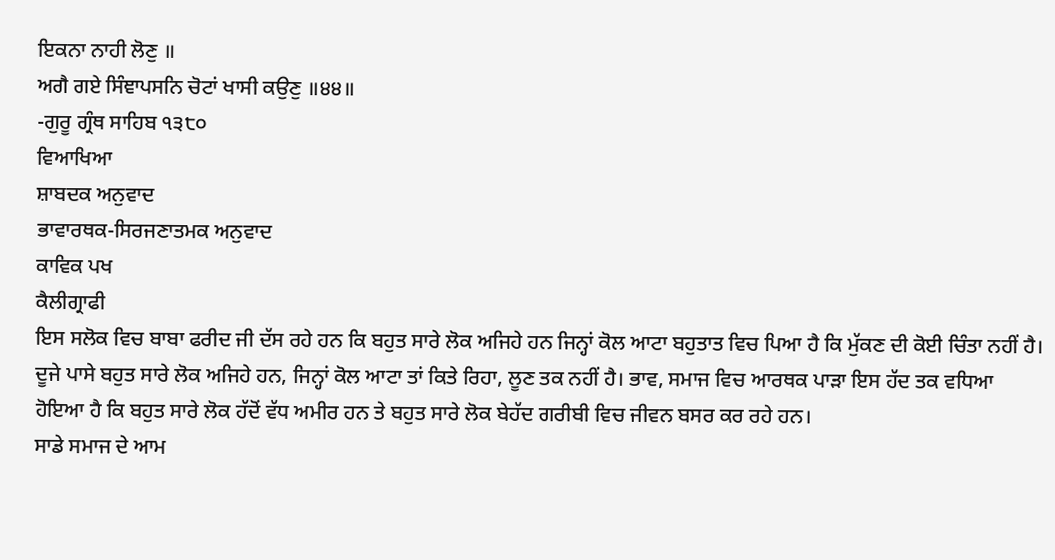ਇਕਨਾ ਨਾਹੀ ਲੋਣੁ ॥
ਅਗੈ ਗਏ ਸਿੰਞਾਪਸਨਿ ਚੋਟਾਂ ਖਾਸੀ ਕਉਣੁ ॥੪੪॥
-ਗੁਰੂ ਗ੍ਰੰਥ ਸਾਹਿਬ ੧੩੮੦
ਵਿਆਖਿਆ
ਸ਼ਾਬਦਕ ਅਨੁਵਾਦ
ਭਾਵਾਰਥਕ-ਸਿਰਜਣਾਤਮਕ ਅਨੁਵਾਦ
ਕਾਵਿਕ ਪਖ
ਕੈਲੀਗ੍ਰਾਫੀ
ਇਸ ਸਲੋਕ ਵਿਚ ਬਾਬਾ ਫਰੀਦ ਜੀ ਦੱਸ ਰਹੇ ਹਨ ਕਿ ਬਹੁਤ ਸਾਰੇ ਲੋਕ ਅਜਿਹੇ ਹਨ ਜਿਨ੍ਹਾਂ ਕੋਲ ਆਟਾ ਬਹੁਤਾਤ ਵਿਚ ਪਿਆ ਹੈ ਕਿ ਮੁੱਕਣ ਦੀ ਕੋਈ ਚਿੰਤਾ ਨਹੀਂ ਹੈ। ਦੂਜੇ ਪਾਸੇ ਬਹੁਤ ਸਾਰੇ ਲੋਕ ਅਜਿਹੇ ਹਨ, ਜਿਨ੍ਹਾਂ ਕੋਲ ਆਟਾ ਤਾਂ ਕਿਤੇ ਰਿਹਾ, ਲੂਣ ਤਕ ਨਹੀਂ ਹੈ। ਭਾਵ, ਸਮਾਜ ਵਿਚ ਆਰਥਕ ਪਾੜਾ ਇਸ ਹੱਦ ਤਕ ਵਧਿਆ ਹੋਇਆ ਹੈ ਕਿ ਬਹੁਤ ਸਾਰੇ ਲੋਕ ਹੱਦੋਂ ਵੱਧ ਅਮੀਰ ਹਨ ਤੇ ਬਹੁਤ ਸਾਰੇ ਲੋਕ ਬੇਹੱਦ ਗਰੀਬੀ ਵਿਚ ਜੀਵਨ ਬਸਰ ਕਰ ਰਹੇ ਹਨ।
ਸਾਡੇ ਸਮਾਜ ਦੇ ਆਮ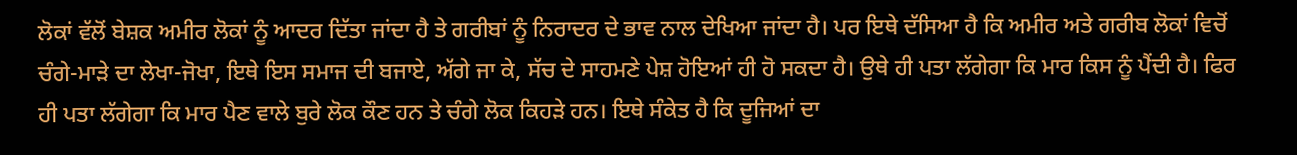ਲੋਕਾਂ ਵੱਲੋਂ ਬੇਸ਼ਕ ਅਮੀਰ ਲੋਕਾਂ ਨੂੰ ਆਦਰ ਦਿੱਤਾ ਜਾਂਦਾ ਹੈ ਤੇ ਗਰੀਬਾਂ ਨੂੰ ਨਿਰਾਦਰ ਦੇ ਭਾਵ ਨਾਲ ਦੇਖਿਆ ਜਾਂਦਾ ਹੈ। ਪਰ ਇਥੇ ਦੱਸਿਆ ਹੈ ਕਿ ਅਮੀਰ ਅਤੇ ਗਰੀਬ ਲੋਕਾਂ ਵਿਚੋਂ ਚੰਗੇ-ਮਾੜੇ ਦਾ ਲੇਖਾ-ਜੋਖਾ, ਇਥੇ ਇਸ ਸਮਾਜ ਦੀ ਬਜਾਏ, ਅੱਗੇ ਜਾ ਕੇ, ਸੱਚ ਦੇ ਸਾਹਮਣੇ ਪੇਸ਼ ਹੋਇਆਂ ਹੀ ਹੋ ਸਕਦਾ ਹੈ। ਉਥੇ ਹੀ ਪਤਾ ਲੱਗੇਗਾ ਕਿ ਮਾਰ ਕਿਸ ਨੂੰ ਪੈਂਦੀ ਹੈ। ਫਿਰ ਹੀ ਪਤਾ ਲੱਗੇਗਾ ਕਿ ਮਾਰ ਪੈਣ ਵਾਲੇ ਬੁਰੇ ਲੋਕ ਕੌਣ ਹਨ ਤੇ ਚੰਗੇ ਲੋਕ ਕਿਹੜੇ ਹਨ। ਇਥੇ ਸੰਕੇਤ ਹੈ ਕਿ ਦੂਜਿਆਂ ਦਾ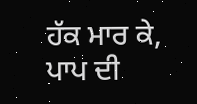ਹੱਕ ਮਾਰ ਕੇ, ਪਾਪ ਦੀ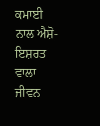ਕਮਾਈ ਨਾਲ ਐਸ਼ੋ-ਇਸ਼ਰਤ ਵਾਲਾ ਜੀਵਨ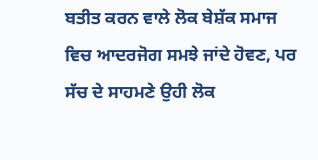ਬਤੀਤ ਕਰਨ ਵਾਲੇ ਲੋਕ ਬੇਸ਼ੱਕ ਸਮਾਜ ਵਿਚ ਆਦਰਜੋਗ ਸਮਝੇ ਜਾਂਦੇ ਹੋਵਣ, ਪਰ ਸੱਚ ਦੇ ਸਾਹਮਣੇ ਉਹੀ ਲੋਕ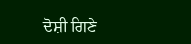ਦੋਸ਼ੀ ਗਿਣੇ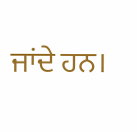ਜਾਂਦੇ ਹਨ।